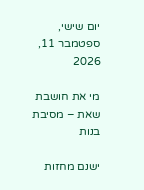יום שישי, ספטמבר 11, 2026

מי את חושבת שאת – מסיבת בנות

ישנם מחזות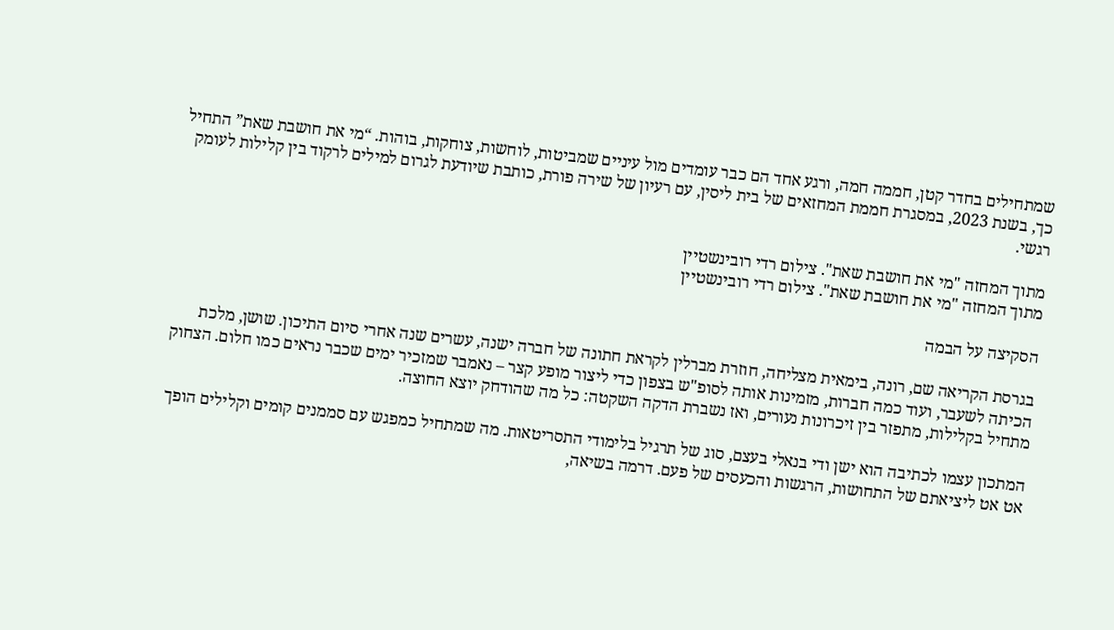שמתחילים בחדר קטן, חממה חמה, ורגע אחד הם כבר עומדים מול עיניים שמביטות, לוחשות, צוחקות, בוהות. “מי את חושבת שאת” התחיל כך, בשנת 2023, במסגרת חממת המחזאים של בית ליסין, עם רעיון של שירה פורת, כותבת שיודעת לגרום למילים לרקוד בין קלילות לעומק רגשי.

מתוך המחזה "מי את חושבת שאת". צילום רדי רובינשטיין
מתוך המחזה "מי את חושבת שאת". צילום רדי רובינשטיין

הסקיצה על הבמה

בגרסת הקריאה שם, רונה, בימאית מצליחה, חוזרת מברלין לקראת חתונה של חברה ישנה, עשרים שנה אחרי סיום התיכון. שושן, מלכת הכיתה לשעבר, ועוד כמה חברות, מזמינות אותה לסופ"ש בצפון כדי ליצור מופע קצר – נאמבר שמזכיר ימים שכבר נראים כמו חלום. הצחוק מתחיל בקלילות, מתפזר בין זיכרונות נעורים, ואז נשברת הדקה השקטה: כל מה שהודחק יוצא החוצה.

המתכון עצמו לכתיבה הוא ישן ודי בנאלי בעצם, סוג של תרגיל בלימודי התסריטאות. מה שמתחיל כמפגש עם סממנים קומים וקלילים הופך אט אט ליציאתם של התחושות, הרגשות והכעסים של פעם. דרמה בשיאה,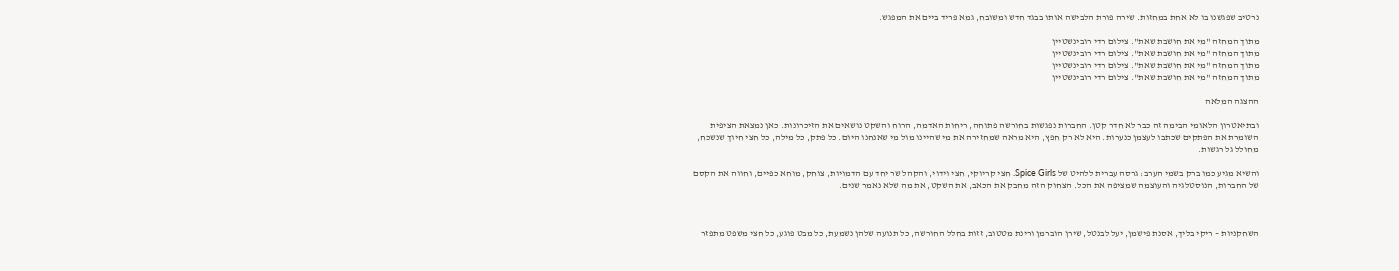נרטיב שפגשנו בו לא אחת במחזות. שירה פורת הלבישה אותו בבגד חדש ומשובח, גמא פריד ביים את המפגש.

מתוך המחזה "מי את חושבת שאת". צילום רדי רובינשטיין
מתוך המחזה "מי את חושבת שאת". צילום רדי רובינשטיין
מתוך המחזה "מי את חושבת שאת". צילום רדי רובינשטיין
מתוך המחזה "מי את חושבת שאת". צילום רדי רובינשטיין

ההצגה המלאה

ובתיאטרון הלאומי הבימה זה כבר לא חדר קטן. החברות נפגשות בחורשה פתוחה, ריחות האדמה, הרוח והשקט נושאים את הזיכרונות. כאן נמצאת הציפית השומרת את הפתקים שכתבו לעצמן כנערות. היא לא רק חפץ, היא מראה שמחזירה את מי שהיינו מול מי שאנחנו היום. כל פתק, כל מילה, כל חצי חיוך שנשכח, מחולל גל רגשות.

והשיא מגיע כמו ברק בשמי הערב: גרסה עברית ללהיט של Spice Girls. חצי קריוקי, חצי וידוי, והקהל שר יחד עם הדמויות, צוחק, מוחא כפיים, וחווה את הקסם של החברות, הנוסטלגיה והעוצמה שמציפה את הכל. הצחוק הזה מחבק את הכאב, את השקט, את מה שלא נאמר שנים.



השחקניות – ריקי בליך, אסנת פישמן, יעל לבנטל, שירן הוברמן ורינת מטטוב, זזות בחלל החורשה, כל תנועה שלהן נשמעת, כל מבט פוגע, כל חצי משפט מתפזר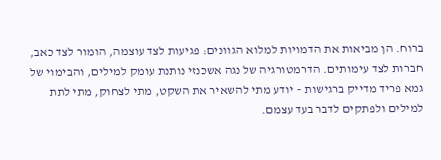ברוח. הן מביאות את הדמויות למלוא הגוונים: פגיעות לצד עוצמה, הומור לצד כאב, חברות לצד עימותים. הדרמטורגיה של נגה אשכנזי נותנת עומק למילים, והבימוי של גמא פריד מדייק ברגישות – יודע מתי להשאיר את השקט, מתי לצחוק, מתי לתת למילים ולפתקים לדבר בעד עצמם.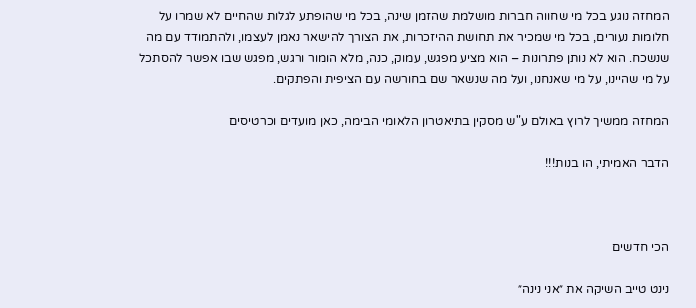המחזה נוגע בכל מי שחווה חברות מושלמת שהזמן שינה, בכל מי שהופתע לגלות שהחיים לא שמרו על חלומות נעורים, בכל מי שמכיר את תחושת ההיזכרות, את הצורך להישאר נאמן לעצמו, ולהתמודד עם מה שנשכח. הוא לא נותן פתרונות – הוא מציע מפגש, עמוק, כנה, מלא הומור ורגש, מפגש שבו אפשר להסתכל על מי שהיינו, על מי שאנחנו, ועל מה שנשאר שם בחורשה עם הציפית והפתקים.

המחזה ממשיך לרוץ באולם ע"ש מסקין בתיאטרון הלאומי הבימה, כאן מועדים וכרטיסים

הדבר האמיתי, הו בנות!!!



הכי חדשים

נינט טייב השיקה את ״אני נינה״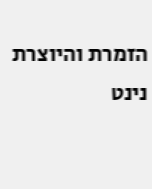הזמרת והיוצרת נינט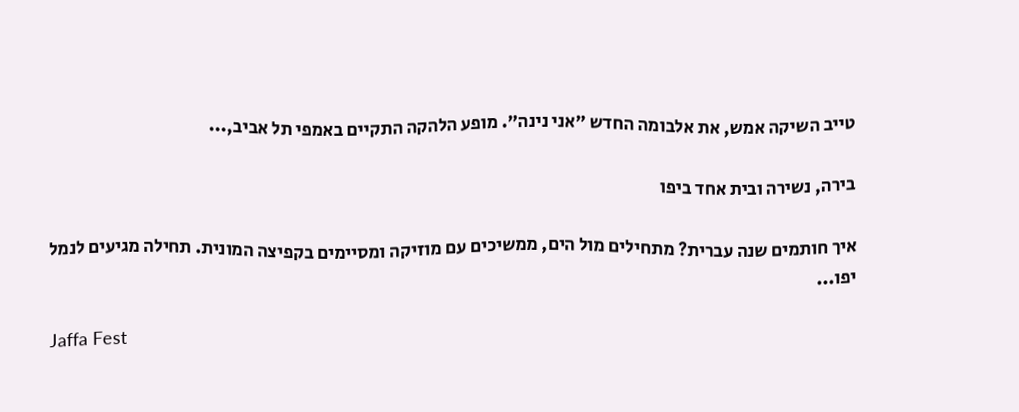טייב השיקה אמש, את אלבומה החדש ״אני נינה״. מופע הלהקה התקיים באמפי תל אביב,...

בירה, נשירה ובית אחד ביפו

איך חותמים שנה עברית? מתחילים מול הים, ממשיכים עם מוזיקה ומסיימים בקפיצה המונית. תחילה מגיעים לנמל יפו...

Jaffa Fest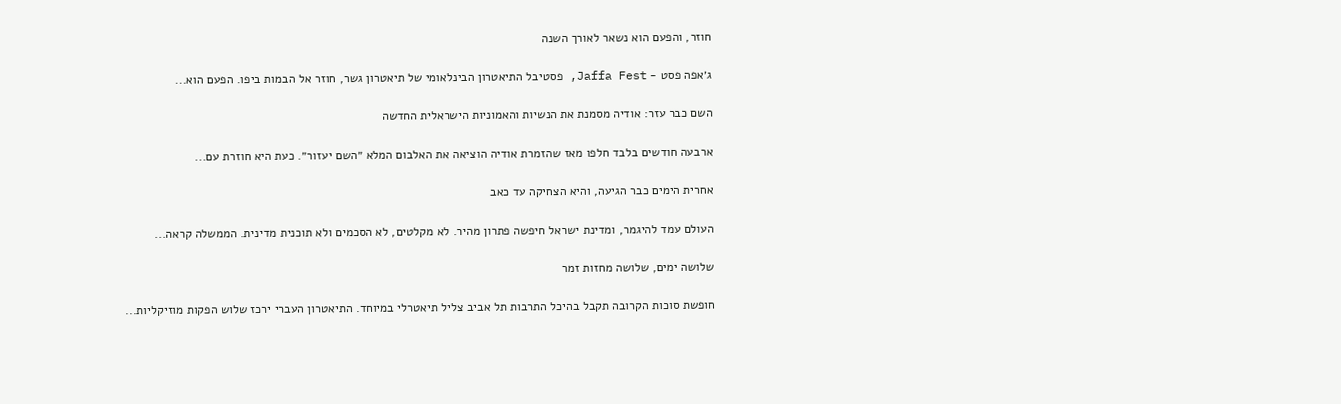חוזר, והפעם הוא נשאר לאורך השנה

ג׳אפה פסט - Jaffa Fest, פסטיבל התיאטרון הבינלאומי של תיאטרון גשר, חוזר אל הבמות ביפו. הפעם הוא...

השם כבר עזר: אודיה מסמנת את הנשיות והאמוניות הישראלית החדשה

ארבעה חודשים בלבד חלפו מאז שהזמרת אודיה הוציאה את האלבום המלא ״השם יעזור״. כעת היא חוזרת עם...

אחרית הימים כבר הגיעה, והיא הצחיקה עד כאב

העולם עמד להיגמר, ומדינת ישראל חיפשה פתרון מהיר. לא מקלטים, לא הסכמים ולא תוכנית מדינית. הממשלה קראה...

שלושה ימים, שלושה מחזות זמר

חופשת סוכות הקרובה תקבל בהיכל התרבות תל אביב צליל תיאטרלי במיוחד. התיאטרון העברי ירכז שלוש הפקות מוזיקליות...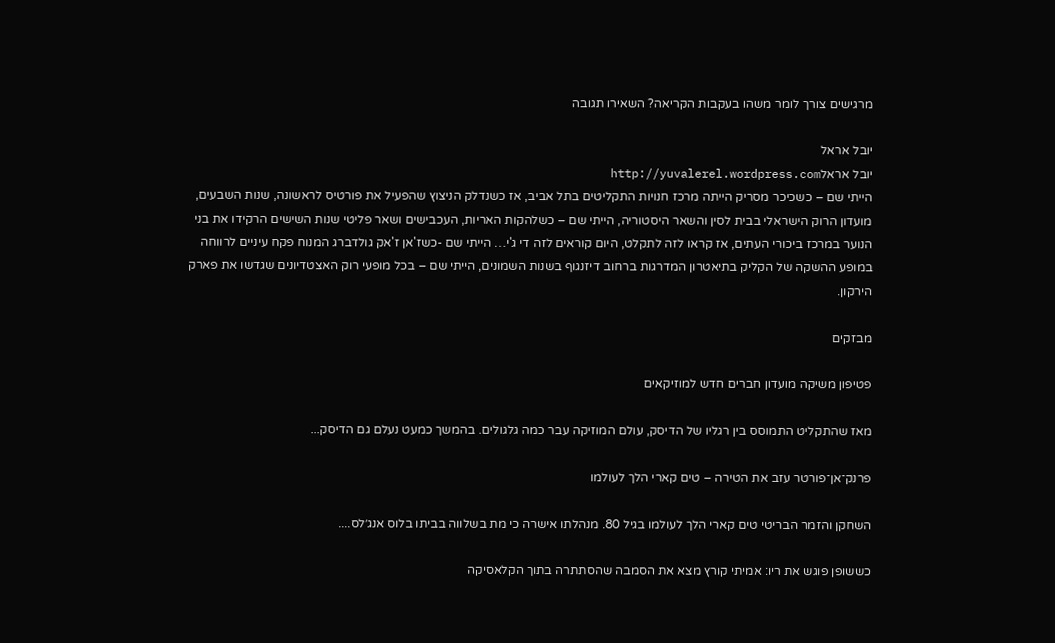מרגישים צורך לומר משהו בעקבות הקריאה? השאירו תגובה

יובל אראל
יובל אראלhttp://yuvalerel.wordpress.com
הייתי שם – כשכיכר מסריק הייתה מרכז חנויות התקליטים בתל אביב, אז כשנדלק הניצוץ שהפעיל את פורטיס לראשונה, שנות השבעים, מועדון הרוק הישראלי בבית לסין והשאר היסטוריה, הייתי שם – כשלהקות האריות, העכבישים ושאר פליטי שנות השישים הרקידו את בני הנוער במרכז ביכורי העתים, אז קראו לזה לתקלט, היום קוראים לזה די ג'י… הייתי שם -כשז'אן ז'אק גולדברג המנוח פקח עיניים לרווחה במופע ההשקה של הקליק בתיאטרון המדרגות ברחוב דיזנגוף בשנות השמונים, הייתי שם – בכל מופעי רוק האצטדיונים שגדשו את פארק הירקון.

מבזקים

פטיפון משיקה מועדון חברים חדש למוזיקאים

מאז שהתקליט התמוסס בין רגליו של הדיסק, עולם המוזיקה עבר כמה גלגולים. בהמשך כמעט נעלם גם הדיסק...

פרנק־אן־פורטר עזב את הטירה – טים קארי הלך לעולמו

השחקן והזמר הבריטי טים קארי הלך לעולמו בגיל 80. מנהלתו אישרה כי מת בשלווה בביתו בלוס אנג׳לס....

כששופן פוגש את ריו: אמיתי קורץ מצא את הסמבה שהסתתרה בתוך הקלאסיקה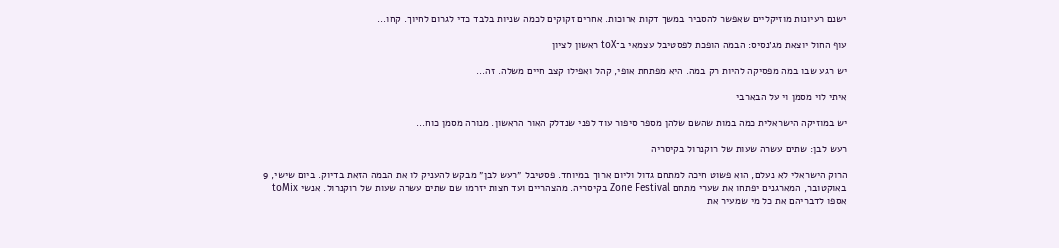ישנם רעיונות מוזיקליים שאפשר להסביר במשך דקות ארוכות. אחרים זקוקים לכמה שניות בלבד כדי לגרום לחיוך. קחו...

עוף החול יוצאת מג׳נסיס: הבמה הופכת לפסטיבל עצמאי ב־toX ראשון לציון

יש רגע שבו במה מפסיקה להיות רק במה. היא מפתחת אופי, קהל ואפילו קצב חיים משלה. זה...

איתי לוי מסמן וי על הבארבי

יש במוזיקה הישראלית כמה במות שהשם שלהן מספר סיפור עוד לפני שנדלק האור הראשון. מנורה מסמן כוח...

רעש לבן: שתים עשרה שעות של רוקנרול בקיסריה

הרוק הישראלי לא נעלם, הוא פשוט חיכה למתחם גדול וליום ארוך במיוחד. פסטיבל ״רעש לבן״ מבקש להעניק לו את הבמה הזאת בדיוק. ביום שישי, 9 באוקטובר, המארגנים יפתחו את שערי מתחם Zone Festival בקיסריה. מהצהריים ועד חצות יזרמו שם שתים עשרה שעות של רוקנרול. אנשי toMix אספו לדבריהם את כל מי שמעיר את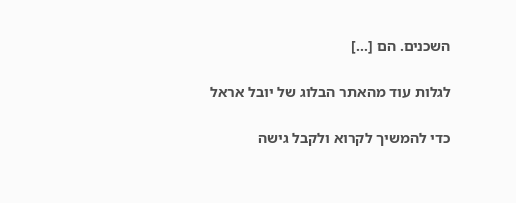השכנים. הם […]

לגלות עוד מהאתר הבלוג של יובל אראל

כדי להמשיך לקרוא ולקבל גישה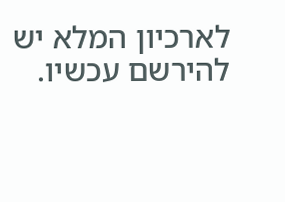לארכיון המלא יש להירשם עכשיו.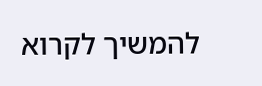להמשיך לקרוא